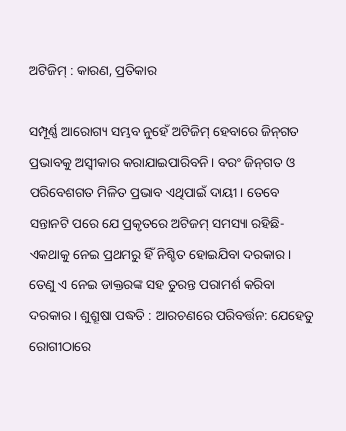ଅଟିଜିମ୍‌ : କାରଣ, ପ୍ରତିକାର

ସମ୍ପୂର୍ଣ୍ଣ ଆରୋଗ୍ୟ ସମ୍ଭବ ନୁହେଁ ଅଟିଜିମ୍‌ ହେବାରେ ଜିନ୍‌ଗତ ପ୍ରଭାବକୁ ଅସ୍ବୀକାର କରାଯାଇପାରିବନି। ବରଂ ଜିନ୍‌ଗତ ଓ ପରିବେଶଗତ ମିଳିତ ପ୍ରଭାବ ଏଥିପାଇଁ ଦାୟୀ। ତେବେ ସନ୍ତାନଟି ପରେ ଯେ ପ୍ରକୃତରେ ଅଟିଜମ୍‌ ସମସ୍ୟା ରହିଛି-ଏକଥାକୁ ନେଇ ପ୍ରଥମରୁ ହିଁ ନିଶ୍ଚିତ ହୋଇଯିବା ଦରକାର। ତେଣୁ ଏ ନେଇ ଡାକ୍ତରଙ୍କ ସହ ତୁରନ୍ତ ପରାମର୍ଶ କରିବା ଦରକାର। ଶୁଶ୍ରୂଷା ପଦ୍ଧତି : ଆରଚଣରେ ପରିବର୍ତ୍ତନ: ଯେହେତୁ ରୋଗୀଠାରେ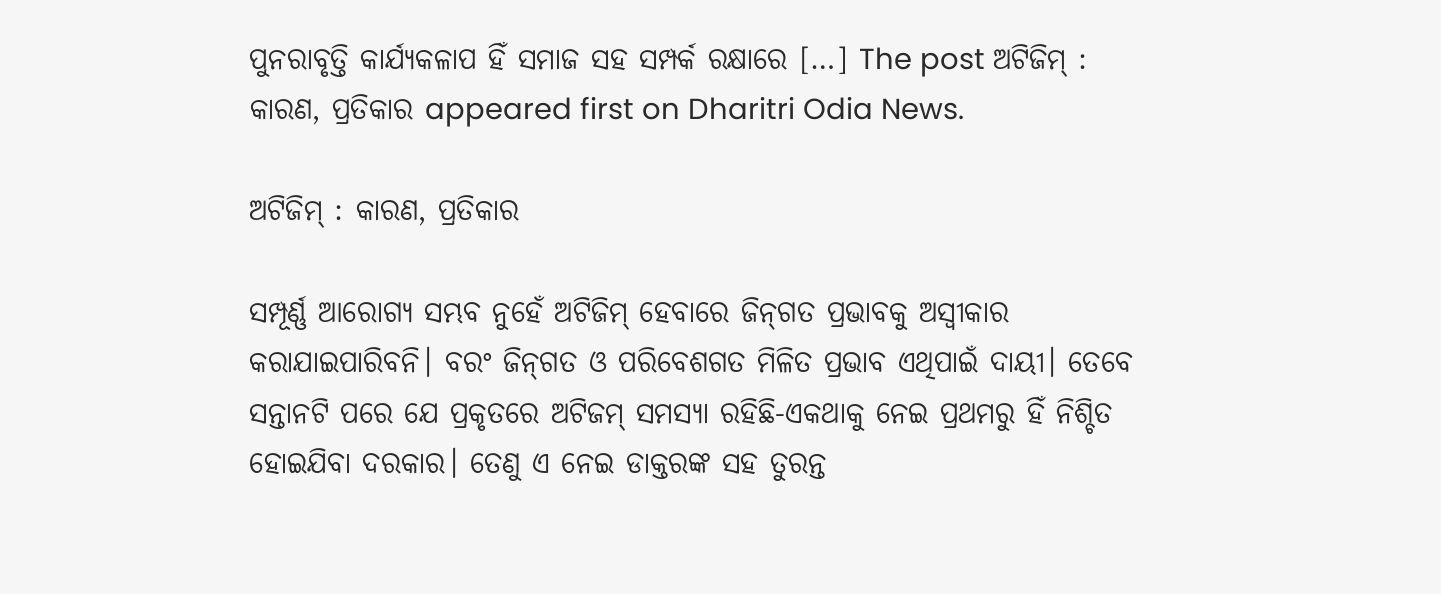ପୁନରାବୃତ୍ତି କାର୍ଯ୍ୟକଳାପ ହିଁ ସମାଜ ସହ ସମ୍ପର୍କ ରକ୍ଷାରେ […] The post ଅଟିଜିମ୍‌ : କାରଣ, ପ୍ରତିକାର appeared first on Dharitri Odia News.

ଅଟିଜିମ୍‌ : କାରଣ, ପ୍ରତିକାର

ସମ୍ପୂର୍ଣ୍ଣ ଆରୋଗ୍ୟ ସମ୍ଭବ ନୁହେଁ ଅଟିଜିମ୍‌ ହେବାରେ ଜିନ୍‌ଗତ ପ୍ରଭାବକୁ ଅସ୍ବୀକାର କରାଯାଇପାରିବନି। ବରଂ ଜିନ୍‌ଗତ ଓ ପରିବେଶଗତ ମିଳିତ ପ୍ରଭାବ ଏଥିପାଇଁ ଦାୟୀ। ତେବେ ସନ୍ତାନଟି ପରେ ଯେ ପ୍ରକୃତରେ ଅଟିଜମ୍‌ ସମସ୍ୟା ରହିଛି-ଏକଥାକୁ ନେଇ ପ୍ରଥମରୁ ହିଁ ନିଶ୍ଚିତ ହୋଇଯିବା ଦରକାର। ତେଣୁ ଏ ନେଇ ଡାକ୍ତରଙ୍କ ସହ ତୁରନ୍ତ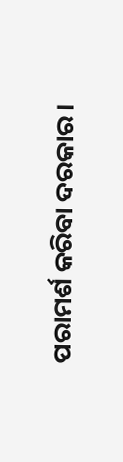ପରାମର୍ଶ କରିବା ଦରକାର।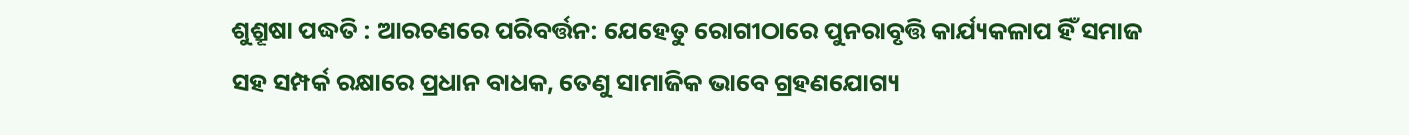ଶୁଶ୍ରୂଷା ପଦ୍ଧତି : ଆରଚଣରେ ପରିବର୍ତ୍ତନ: ଯେହେତୁ ରୋଗୀଠାରେ ପୁନରାବୃତ୍ତି କାର୍ଯ୍ୟକଳାପ ହିଁ ସମାଜ ସହ ସମ୍ପର୍କ ରକ୍ଷାରେ ପ୍ରଧାନ ବାଧକ, ତେଣୁ ସାମାଜିକ ଭାବେ ଗ୍ରହଣଯୋଗ୍ୟ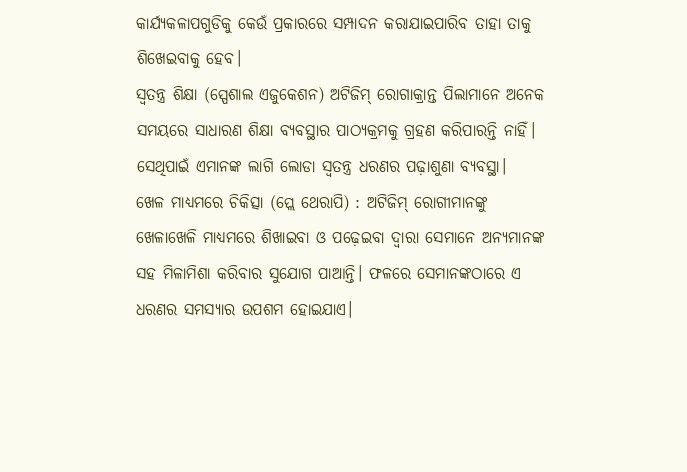କାର୍ଯ୍ୟକଳାପଗୁଡିକୁ କେଉଁ ପ୍ରକାରରେ ସମ୍ପାଦନ କରାଯାଇପାରିବ ତାହା ତାକୁ ଶିଖେଇବାକୁ ହେବ।
ସ୍ବତନ୍ତ୍ର ଶିକ୍ଷା (ସ୍ପେଶାଲ ଏଜୁକେଶନ) ଅଟିଜିମ୍‌ ରୋଗାକ୍ରାନ୍ତ ପିଲାମାନେ ଅନେକ ସମୟରେ ସାଧାରଣ ଶିକ୍ଷା ବ୍ୟବସ୍ଥାର ପାଠ୍ୟକ୍ରମକୁ ଗ୍ରହଣ କରିପାରନ୍ତି ନାହିଁ। ସେଥିପାଇଁ ଏମାନଙ୍କ ଲାଗି ଲୋଡା ସ୍ବତନ୍ତ୍ର ଧରଣର ପଢ଼ାଶୁଣା ବ୍ୟବସ୍ଥା।
ଖେଳ ମାଧ୍ୟମରେ ଚିକିତ୍ସା (ପ୍ଲେ ଥେରାପି) : ଅଟିଜିମ୍‌ ରୋଗୀମାନଙ୍କୁ ଖେଳାଖେଳି ମାଧ୍ୟମରେ ଶିଖାଇବା ଓ ପଢ଼େଇବା ଦ୍ୱାରା ସେମାନେ ଅନ୍ୟମାନଙ୍କ ସହ ମିଳାମିଶା କରିବାର ସୁଯୋଗ ପାଆନ୍ତି। ଫଳରେ ସେମାନଙ୍କଠାରେ ଏ ଧରଣର ସମସ୍ୟାର ଉପଶମ ହୋଇଯାଏ।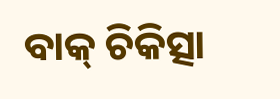ବାକ୍‌ ଚିକିତ୍ସା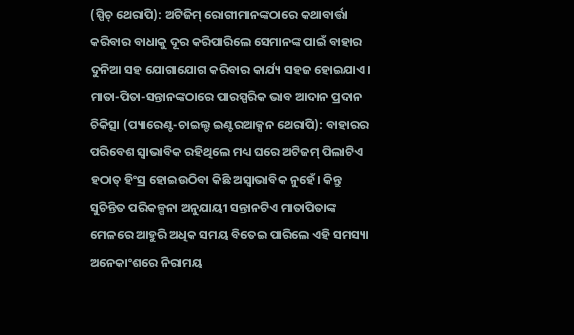(ସ୍ପିଚ୍‌ ଥେରାପି): ଅଟିଜିମ୍‌ ରୋଗୀମାନଙ୍କଠାରେ କଥାବାର୍ତ୍ତା କରିବାର ବାଧାକୁ ଦୂର କରିପାରିଲେ ସେମାନଙ୍କ ପାଇଁ ବାହାର ଦୁନିଆ ସହ ଯୋଗାଯୋଗ କରିବାର କାର୍ଯ୍ୟ ସହଜ ହୋଇଯାଏ।
ମାତା-ପିତା-ସନ୍ତାନଙ୍କଠାରେ ପାରସ୍ପରିକ ଭାବ ଆଦାନ ପ୍ରଦାନ ଚିକିତ୍ସା (ପ୍ୟାରେଣ୍ଟ-ଚାଇଲ୍ଡ ଇଣ୍ଟରଆକ୍ସନ ଥେରାପି): ବାହାରର ପରିବେଶ ସ୍ବାଭାବିକ ରହିଥିଲେ ମଧ୍ୟ ଘରେ ଅଟିଜମ୍‌ ପିଲାଟିଏ ହଠାତ୍‌ ହିଂସ୍ର ହୋଇଉଠିବା କିଛି ଅସ୍ବାଭାବିକ ନୁହେଁ। କିନ୍ତୁ ସୁଚିନ୍ତିତ ପରିକଳ୍ପନା ଅନୁଯାୟୀ ସନ୍ତାନଟିଏ ମାତାପିତାଙ୍କ ମେଳରେ ଆହୁରି ଅଧିକ ସମୟ ବିତେଇ ପାରିଲେ ଏହି ସମସ୍ୟା ଅନେକାଂଶରେ ନିରାମୟ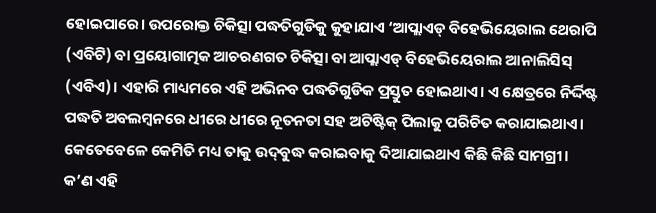ହୋଇପାରେ। ଉପରୋକ୍ତ ଚିକିତ୍ସା ପଦ୍ଧତିଗୁଡିକୁ କୁହାଯାଏ ‘ଆପ୍ଲାଏଡ୍‌ ବିହେଭିୟେରାଲ ଥେରାପି (ଏବିଟି) ବା ପ୍ରୟୋଗାତ୍ମକ ଆଚରଣଗତ ଚିକିତ୍ସା ବା ଆପ୍ଲାଏଡ୍‌ ବିହେଭିୟେରାଲ ଆନାଲିସିସ୍‌ (ଏବିଏ)। ଏହାରି ମାଧ୍ୟମରେ ଏହି ଅଭିନବ ପଦ୍ଧତିଗୁଡିକ ପ୍ରସ୍ତୁତ ହୋଇଥାଏ। ଏ କ୍ଷେତ୍ରରେ ନିର୍ଦ୍ଦିଷ୍ଟ ପଦ୍ଧତି ଅବଲମ୍ବନରେ ଧୀରେ ଧୀରେ ନୂତନତା ସହ ଅଟିଷ୍ଟିକ୍‌ ପିଲାକୁ ପରିଚିତ କରାଯାଇଥାଏ। କେତେବେଳେ କେମିତି ମଧ୍ୟ ତାକୁ ଉଦ୍‌ବୁଦ୍ଧ କରାଇବାକୁ ଦିଆଯାଇଥାଏ କିଛି କିଛି ସାମଗ୍ରୀ।
କ’ଣ ଏହି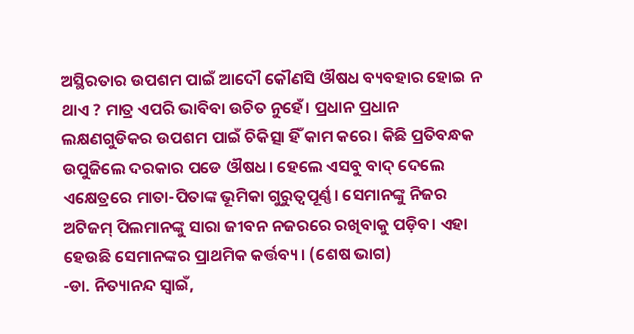ଅସ୍ଥିରତାର ଉପଶମ ପାଇଁ ଆଦୌ କୌଣସି ଔଷଧ ବ୍ୟବହାର ହୋଇ ନ ଥାଏ ? ମାତ୍ର ଏପରି ଭାବିବା ଉଚିତ ନୁହେଁ। ପ୍ରଧାନ ପ୍ରଧାନ ଲକ୍ଷଣଗୁଡିକର ଉପଶମ ପାଇଁ ଚିକିତ୍ସା ହିଁ କାମ କରେ। କିଛି ପ୍ରତିବନ୍ଧକ ଉପୁଜିଲେ ଦରକାର ପଡେ ଔଷଧ। ହେଲେ ଏସବୁ ବାଦ୍‌ ଦେଲେ ଏକ୍ଷେତ୍ରରେ ମାତା-ପିତାଙ୍କ ଭୂମିକା ଗୁରୁତ୍ୱପୂର୍ଣ୍ଣ। ସେମାନଙ୍କୁ ନିଜର ଅଟିଜମ୍‌ ପିଲମାନଙ୍କୁ ସାରା ଜୀବନ ନଜରରେ ରଖିବାକୁ ପଡ଼ିବ। ଏହା ହେଉଛି ସେମାନଙ୍କର ପ୍ରାଥମିକ କର୍ତ୍ତବ୍ୟ। (ଶେଷ ଭାଗ)
-ଡା. ନିତ୍ୟାନନ୍ଦ ସ୍ବାଇଁ,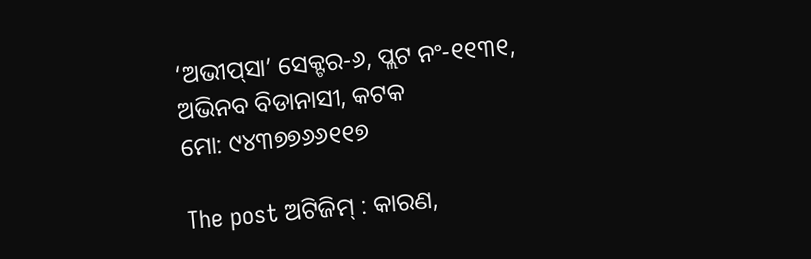‘ଅଭୀପ୍‌ସା’ ସେକ୍ଟର-୬, ପ୍ଲଟ ନଂ-୧୧୩୧, ଅଭିନବ ବିଡାନାସୀ, କଟକ
ମୋ: ୯୪୩୭୭୬୬୧୧୭

The post ଅଟିଜିମ୍‌ : କାରଣ,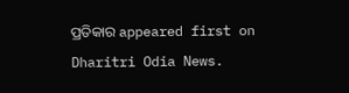ପ୍ରତିକାର appeared first on Dharitri Odia News.